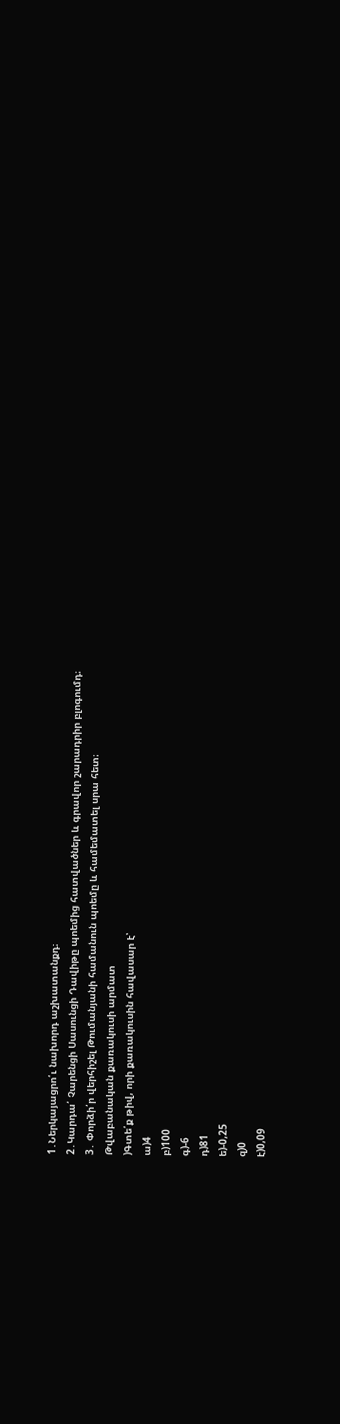1․Ներկայացրո՛ւ նախորդ աշխատանքդ։
2․Կարդա՛ Չարենցի Սասունցի Դավիթը պոեմից հատվածներ և գրավոր շարադրիր բլոգումդ։
3․ Փորձի՛ր վերհիշել Թումանյանի համանուն պոեմը և համեմատել սրա հետ։
Թվաբանական քառակուսի արմատ
)Գտե՛ք թիվ, որի քառակուսին հավասար է՝
ա)4
բ)100
գ)-6
դ)81
ե)-0,25
զ)0
է)0,09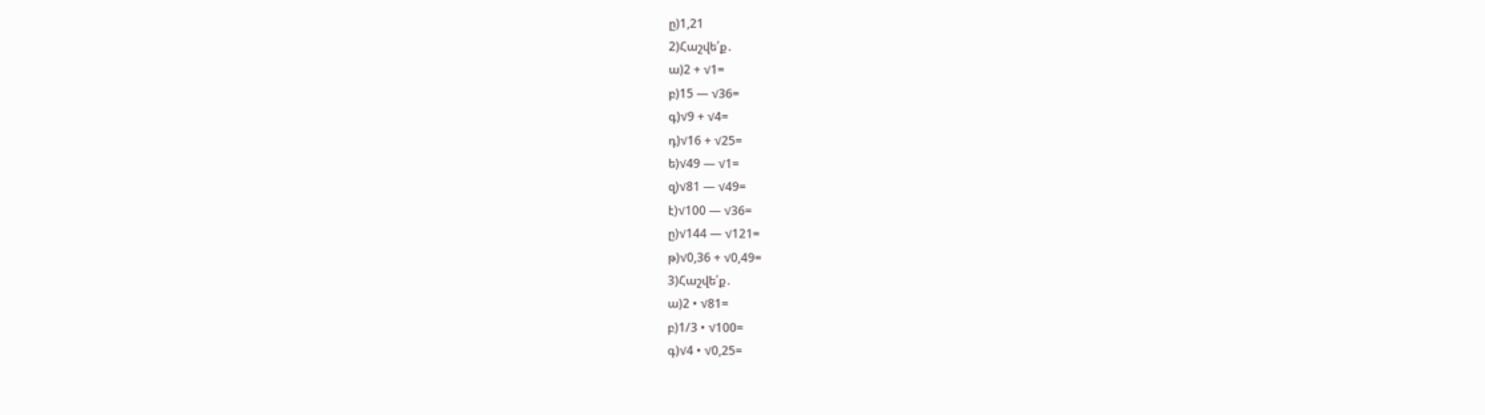ը)1,21
2)Հաշվե՛ք․
ա)2 + √1=
բ)15 — √36=
գ)√9 + √4=
դ)√16 + √25=
ե)√49 — √1=
զ)√81 — √49=
է)√100 — √36=
ը)√144 — √121=
թ)√0,36 + √0,49=
3)Հաշվե՛ք․
ա)2 • √81=
բ)1/3 • √100=
գ)√4 • √0,25=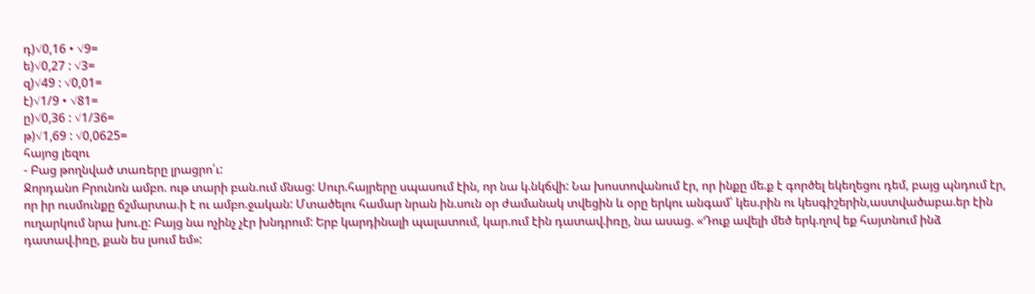դ)√0,16 • √9=
ե)√0,27 : √3=
զ)√49 : √0,01=
է)√1/9 • √81=
ը)√0,36 : √1/36=
թ)√1,69 : √0,0625=
հայոց լեզու
- Բաց թողնված տառերը լրացրո՛ւ:
Ջորդանո Բրունոն ամբո. ութ տարի բան.ում մնաց: Սուր.հայրերը սպասում էին, որ նա կ.նկճվի: Նա խոստովանում էր, որ ինքը մե.ք է գործել եկեղեցու դեմ, բայց պնդում էր, որ իր ուսմունքը ճշմարտա.ի է ու ամբո.ջական: Մտածելու համար նրան ին.սուն օր ժամանակ տվեցին և օրը երկու անգամ՝ կես.րին ու կեսգիշերին,աստվածաբա.եր էին ուղարկում նրա խու.ը: Բայց նա ոչինչ չէր խնդրում: Երբ կարդինալի պալատում, կար.ում էին դատավ.իռը, նա ասաց. «Դուք ավելի մեծ երկ.ղով եք հայտնում ինձ դատավ.իռը, քան ես լսում եմ»: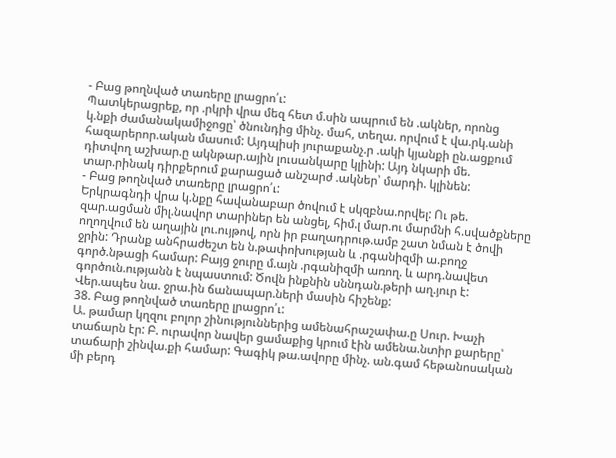- Բաց թողնված տառերը լրացրո՛ւ:
Պատկերացրեք, որ .րկրի վրա մեզ հետ մ.սին ապրում են .ակներ, որոնց
կ.նքի ժամանակամիջոցը՝ ծնունդից մինչ. մահ, տեղա. որվում է վա.րկ.անի հազարերոր.ական մասում: Այդպիսի յուրաքանչ.ր .ակի կյանքի ըն.ացքում դիտվող աշխար.ը ակնթար.ային լուսանկարը կլինի: Այդ նկարի մե. տար.րինակ դիրքերում քարացած անշարժ .ակներ՝ մարդի. կլինեն:
- Բաց թողնված տառերը լրացրո՛ւ:
Երկրագնդի վրա կ.նքը հավանաբար ծովում է սկզբնա.որվել: Ու թե. զար.ացման միլ.նավոր տարիներ են անցել, հիմ.լ մար.ու մարմնի հ.սվածքները ողողվում են աղային լու.ույթով, որն իր բաղադրութ.ամբ շատ նման է ծովի ջրին: Դրանք անհրաժեշտ են ն.թափոխության և .րգանիզմի ա.բողջ գործ.նթացի համար: Բայց ջուրը մ.այն .րգանիզմի առող. և արդ.նավետ գործուն.ությանն է նպաստում: Ծովն ինքնին սննդան.թերի աղ.յուր է: Վեր.ապես նա. ջրա.ին ճանապար.ների մասին հիշենք:
38. Բաց թողնված տառերը լրացրո՛ւ:
Ա. թամար կղզու բոլոր շինություններից ամենահրաշափա.ը Սուր. Խաչի տաճարն էր: Բ. ուրավոր նավեր ցամաքից կրում էին ամենա.նտիր քարերը՝ տաճարի շինվա.քի համար: Գագիկ թա.ավորը մինչ. ան.գամ հեթանոսական մի բերդ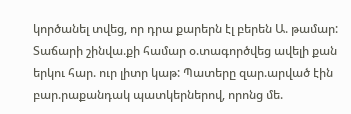կործանել տվեց, որ դրա քարերն էլ բերեն Ա. թամար: Տաճարի շինվա.քի համար օ.տագործվեց ավելի քան երկու հար. ուր լիտր կաթ: Պատերը զար.արված էին բար.րաքանդակ պատկերներով, որոնց մե.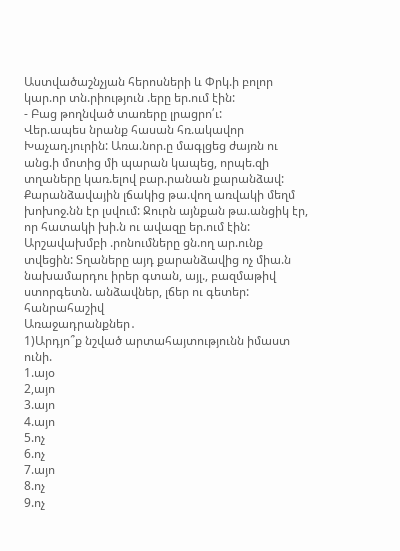Աստվածաշնչյան հերոսների և Փրկ.ի բոլոր կար.որ տն.րիություն .երը եր.ում էին:
- Բաց թողնված տառերը լրացրո՛ւ:
Վեր.ապես նրանք հասան հռ.ակավոր Խաչաղ.յուրին: Առա.նոր.ը մագլցեց ժայռն ու անց.ի մոտից մի պարան կապեց, որպե.զի տղաները կառ.ելով բար.րանան քարանձավ: Քարանձավային լճակից թա.վող առվակի մեղմ խոխոջ.նն էր լսվում: Ջուրն այնքան թա.անցիկ էր, որ հատակի խի.ն ու ավազը եր.ում էին: Արշավախմբի .րոնումները ցն.ող ար.ունք տվեցին: Տղաները այդ քարանձավից ոչ միա.ն նախամարդու իրեր գտան, այլ., բազմաթիվ ստորգետն. անձավներ, լճեր ու գետեր:
հանրահաշիվ
Առաջադրանքներ․
1)Արդյո՞ք նշված արտահայտությունն իմաստ ունի.
1.այօ
2,այո
3.այո
4.այո
5.ոչ
6.ոչ
7.այո
8.ոչ
9.ոչ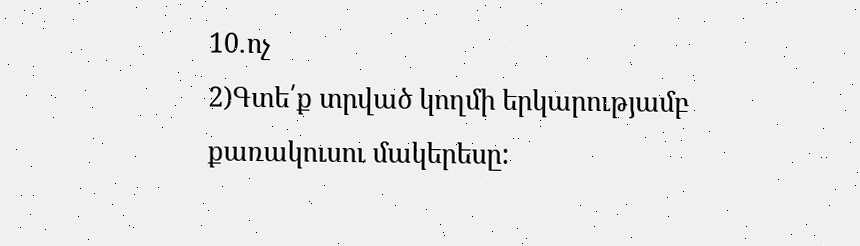10․ոչ
2)Գտե՛ք տրված կողմի երկարությամբ քառակուսու մակերեսը: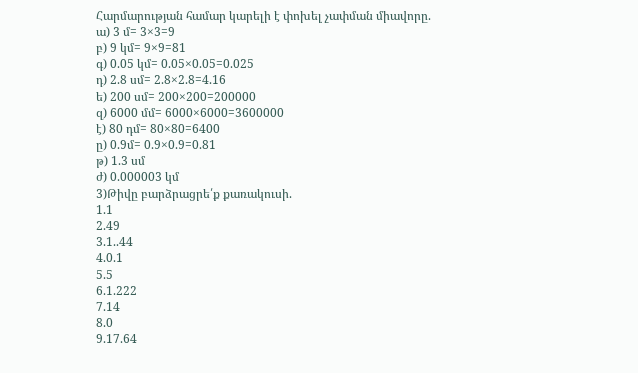Հարմարության համար կարելի է փոխել չափման միավորը.
ա) 3 մ= 3×3=9
բ) 9 կմ= 9×9=81
գ) 0.05 կմ= 0.05×0.05=0.025
դ) 2.8 սմ= 2.8×2.8=4.16
ե) 200 սմ= 200×200=200000
զ) 6000 մմ= 6000×6000=3600000
է) 80 դմ= 80×80=6400
ը) 0.9մ= 0.9×0.9=0.81
թ) 1.3 սմ
ժ) 0.000003 կմ
3)Թիվը բարձրացրե՛ք քառակուսի.
1.1
2.49
3.1..44
4.0.1
5.5
6.1.222
7.14
8.0
9.17.64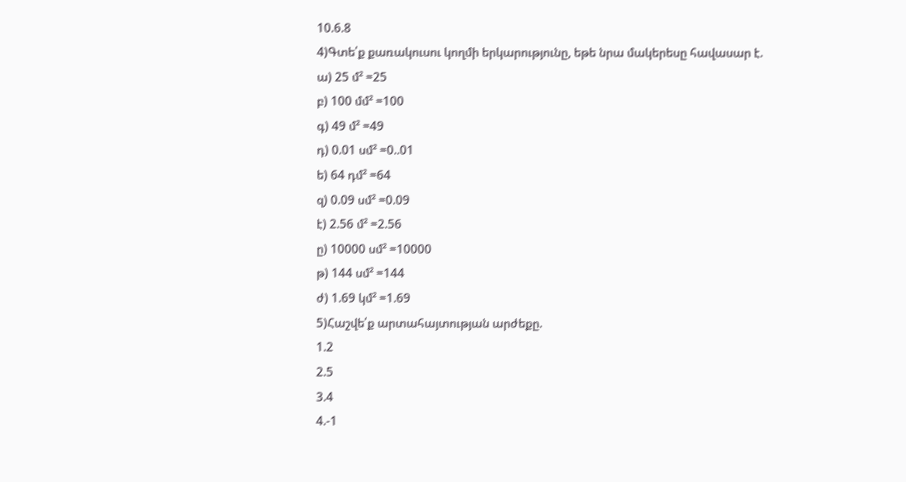10.6.8
4)Գտե՛ք քառակուսու կողմի երկարությունը, եթե նրա մակերեսը հավասար է.
ա) 25 մ² =25
բ) 100 մմ² =100
գ) 49 մ² =49
դ) 0.01 սմ² =0..01
ե) 64 դմ² =64
զ) 0.09 սմ² =0.09
է) 2.56 մ² =2.56
ը) 10000 սմ² =10000
թ) 144 սմ² =144
ժ) 1.69 կմ² =1.69
5)Հաշվե՛ք արտահայտության արժեքը.
1.2
2.5
3.4
4.-1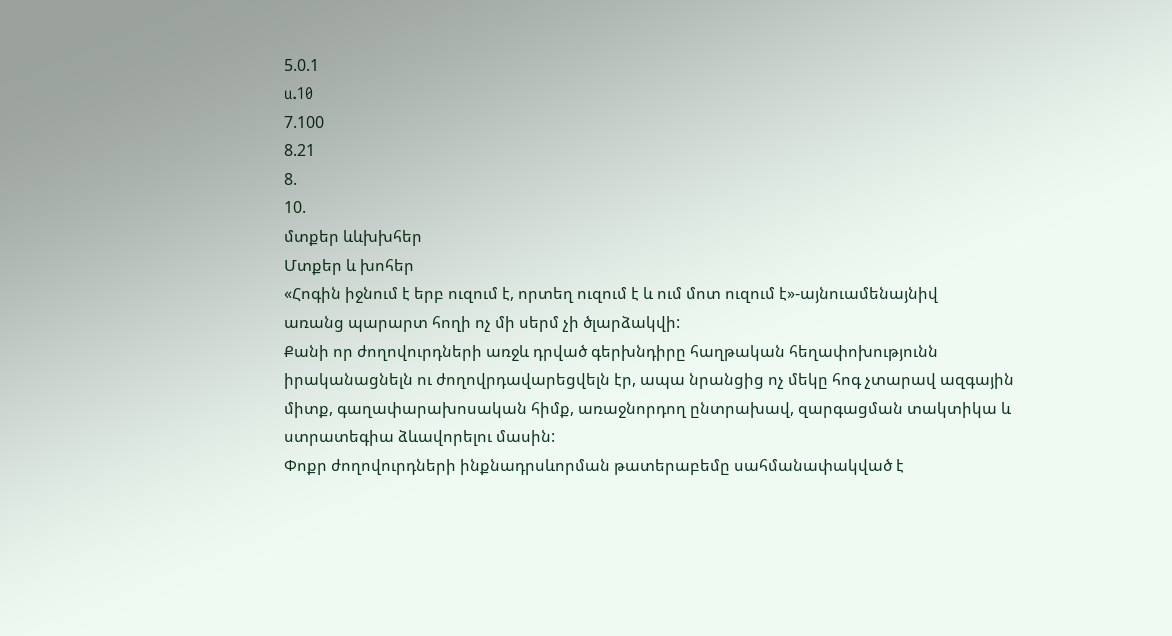5.0.1
u.10
7.100
8.21
8.
10.
մտքեր ևևխխհեր
Մտքեր և խոհեր
«Հոգին իջնում է երբ ուզում է, որտեղ ուզում է և ում մոտ ուզում է»-այնուամենայնիվ
առանց պարարտ հողի ոչ մի սերմ չի ծլարձակվի:
Քանի որ ժողովուրդների առջև դրված գերխնդիրը հաղթական հեղափոխությունն
իրականացնելն ու ժողովրդավարեցվելն էր, ապա նրանցից ոչ մեկը հոգ չտարավ ազգային
միտք, գաղափարախոսական հիմք, առաջնորդող ընտրախավ, զարգացման տակտիկա և
ստրատեգիա ձևավորելու մասին:
Փոքր ժողովուրդների ինքնադրսևորման թատերաբեմը սահմանափակված է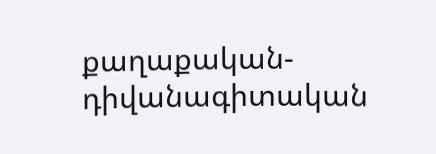քաղաքական-դիվանագիտական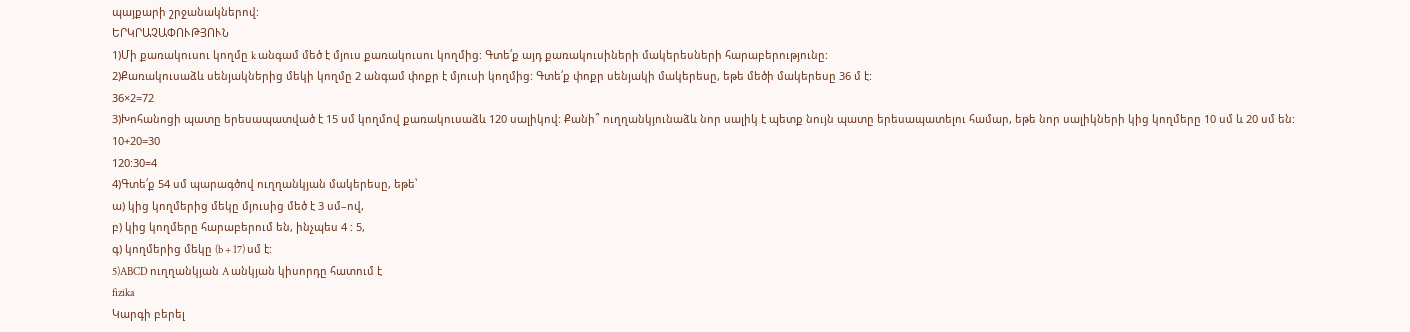պայքարի շրջանակներով:
ԵՐԿՐԱՉԱՓՈՒԹՅՈՒՆ
1)Մի քառակուսու կողմը k անգամ մեծ է մյուս քառակուսու կողմից: Գտե՛ք այդ քառակուսիների մակերեսների հարաբերությունը:
2)Քառակուսաձև սենյակներից մեկի կողմը 2 անգամ փոքր է մյուսի կողմից: Գտե՛ք փոքր սենյակի մակերեսը, եթե մեծի մակերեսը 36 մ է:
36×2=72
3)Խոհանոցի պատը երեսապատված է 15 սմ կողմով քառակուսաձև 120 սալիկով: Քանի՞ ուղղանկյունաձև նոր սալիկ է պետք նույն պատը երեսապատելու համար, եթե նոր սալիկների կից կողմերը 10 սմ և 20 սմ են:
10+20=30
120:30=4
4)Գտե՛ք 54 սմ պարագծով ուղղանկյան մակերեսը, եթե՝
ա) կից կողմերից մեկը մյուսից մեծ է 3 սմ–ով,
բ) կից կողմերը հարաբերում են, ինչպես 4 : 5,
գ) կողմերից մեկը (b + 17) սմ է:
5)ABCD ուղղանկյան A անկյան կիսորդը հատում է
fizika
Կարգի բերել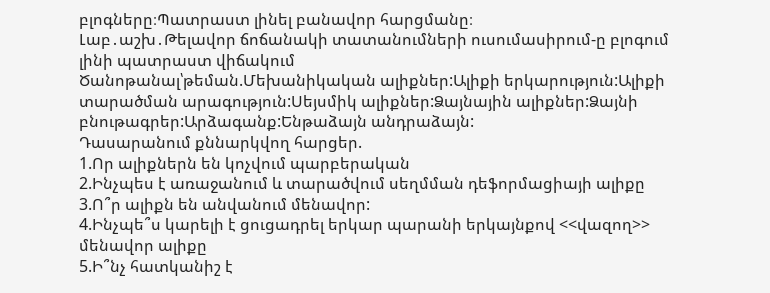բլոգները։Պատրաստ լինել բանավոր հարցմանը։
Լաբ․աշխ․Թելավոր ճոճանակի տատանումների ուսումասիրում-ը բլոգում լինի պատրաստ վիճակում
Ծանոթանալ՝թեման.Մեխանիկական ալիքներ:Ալիքի երկարություն:Ալիքի տարածման արագություն:Սեյսմիկ ալիքներ:Ձայնային ալիքներ:Ձայնի բնութագրեր:Արձագանք:Ենթաձայն անդրաձայն:
Դասարանում քննարկվող հարցեր.
1.Որ ալիքներն են կոչվում պարբերական
2.Ինչպես է առաջանում և տարածվում սեղմման դեֆորմացիայի ալիքը
3.Ո՞ր ալիքն են անվանում մենավոր:
4.Ինչպե՞ս կարելի է ցուցադրել երկար պարանի երկայնքով <<վազող>> մենավոր ալիքը
5.Ի՞նչ հատկանիշ է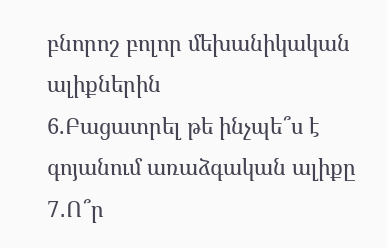բնորոշ բոլոր մեխանիկական ալիքներին
6.Բացատրել թե ինչպե՞ս է գոյանում առաձգական ալիքը
7․Ո՞ր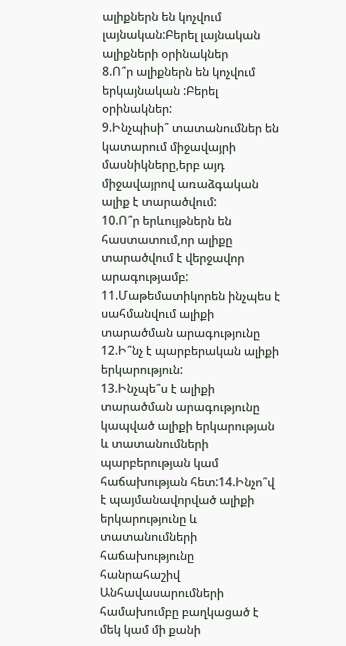ալիքներն են կոչվում լայնական:Բերել լայնական ալիքների օրինակներ
8.Ո՞ր ալիքներն են կոչվում երկայնական :Բերել օրինակներ:
9.Ինչպիսի՞ տատանումներ են կատարում միջավայրի մասնիկները,երբ այդ միջավայրով առաձգական ալիք է տարածվում:
10.Ո՞ր երևույթներն են հաստատում,որ ալիքը տարածվում է վերջավոր արագությամբ:
11.Մաթեմատիկորեն ինչպես է սահմանվում ալիքի տարածման արագությունը
12.Ի՞նչ է պարբերական ալիքի երկարություն:
13.Ինչպե՞ս է ալիքի տարածման արագությունը կապված ալիքի երկարության և տատանումների պարբերության կամ հաճախության հետ:14.Ինչո՞վ է պայմանավորված ալիքի երկարությունը և տատանումների հաճախությունը
հանրահաշիվ
Անհավասարումների համախումբը բաղկացած է մեկ կամ մի քանի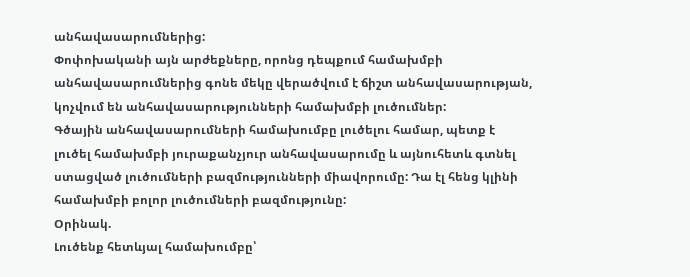անհավասարումներից:
Փոփոխականի այն արժեքները, որոնց դեպքում համախմբի անհավասարումներից գոնե մեկը վերածվում է ճիշտ անհավասարության, կոչվում են անհավասարությունների համախմբի լուծումներ:
Գծային անհավասարումների համախումբը լուծելու համար, պետք է լուծել համախմբի յուրաքանչյուր անհավասարումը և այնուհետև գտնել ստացված լուծումների բազմությունների միավորումը: Դա էլ հենց կլինի համախմբի բոլոր լուծումների բազմությունը:
Օրինակ.
Լուծենք հետևյալ համախումբը՝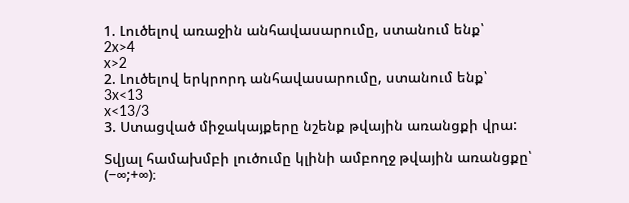1. Լուծելով առաջին անհավասարումը, ստանում ենք՝
2x>4
x>2
2. Լուծելով երկրորդ անհավասարումը, ստանում ենք՝
3x<13
x<13/3
3. Ստացված միջակայքերը նշենք թվային առանցքի վրա:

Տվյալ համախմբի լուծումը կլինի ամբողջ թվային առանցքը՝ (−∞;+∞)։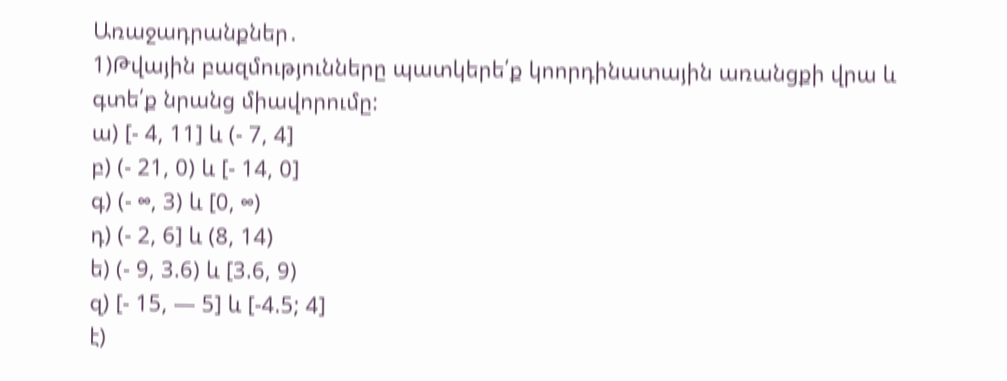Առաջադրանքներ․
1)Թվային բազմությունները պատկերե՛ք կոորդինատային առանցքի վրա և գտե՛ք նրանց միավորումը:
ա) [- 4, 11] և (- 7, 4]
բ) (- 21, 0) և [- 14, 0]
գ) (- ∞, 3) և [0, ∞)
դ) (- 2, 6] և (8, 14)
ե) (- 9, 3.6) և [3.6, 9)
զ) [- 15, — 5] և [-4.5; 4]
է)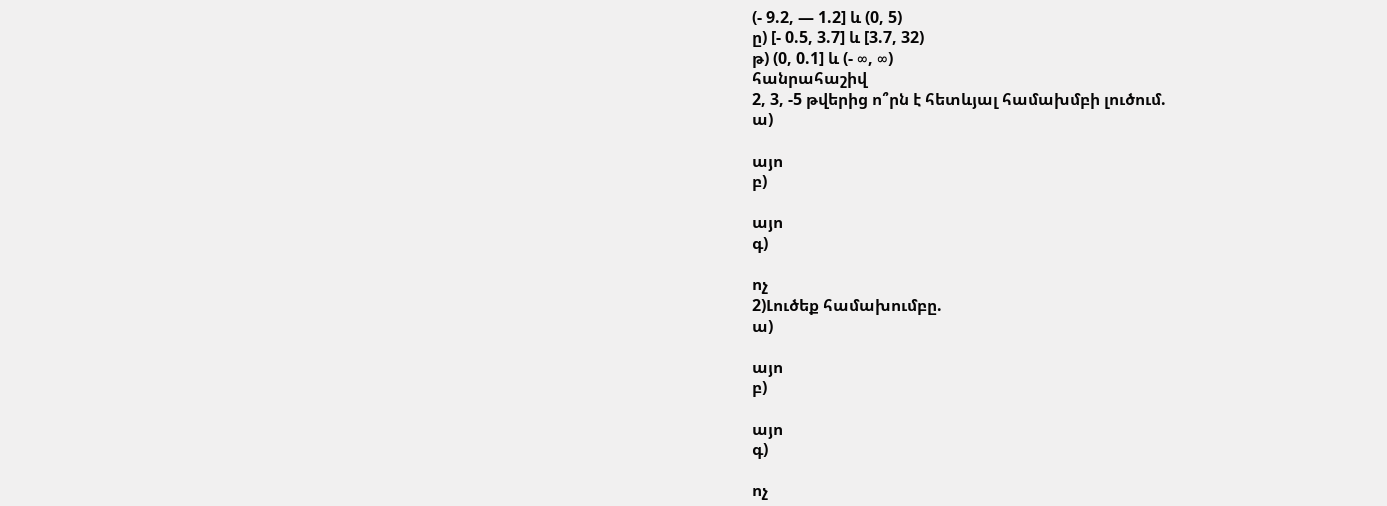(- 9.2, — 1.2] և (0, 5)
ը) [- 0.5, 3.7] և [3.7, 32)
թ) (0, 0.1] և (- ∞, ∞)
հանրահաշիվ
2, 3, -5 թվերից ո՞րն է հետևյալ համախմբի լուծում.
ա)

այո
բ)

այո
գ)

ոչ
2)Լուծեք համախումբը.
ա)

այո
բ)

այո
գ)

ոչ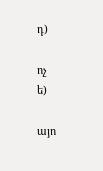դ)

ոչ
ե)

այո